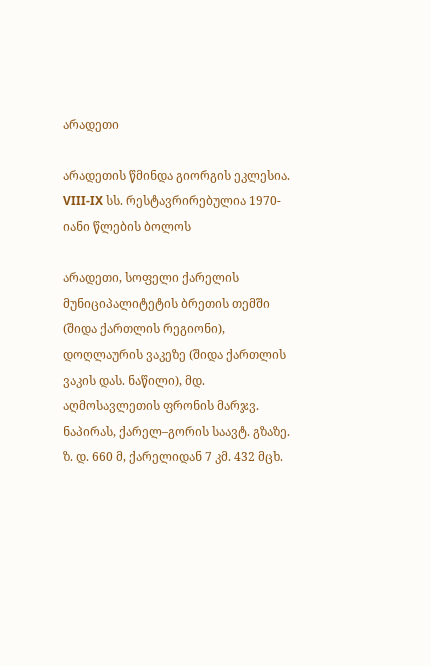არადეთი

არადეთის წმინდა გიორგის ეკლესია. VIII-IX სს. რესტავრირებულია 1970-იანი წლების ბოლოს

არადეთი, სოფელი ქარელის მუნიციპალიტეტის ბრეთის თემში (შიდა ქართლის რეგიონი), დოღლაურის ვაკეზე (შიდა ქართლის ვაკის დას. ნაწილი), მდ. აღმოსავლეთის ფრონის მარჯვ. ნაპირას, ქარელ–გორის საავტ. გზაზე. ზ. დ. 660 მ, ქარელიდან 7 კმ. 432 მცხ.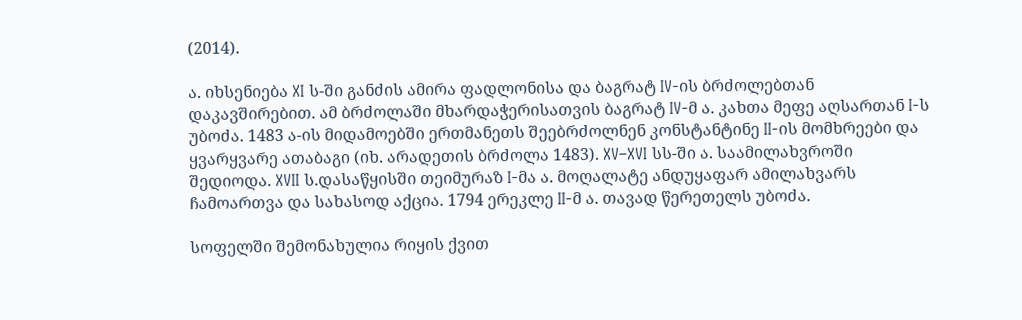(2014).

ა. იხსენიება XI ს-ში განძის ამირა ფადლონისა და ბაგრატ IV-ის ბრძოლებთან დაკავშირებით. ამ ბრძოლაში მხარდაჭერისათვის ბაგრატ IV-მ ა. კახთა მეფე აღსართან I-ს უბოძა. 1483 ა-ის მიდამოებში ერთმანეთს შეებრძოლნენ კონსტანტინე II-ის მომხრეები და ყვარყვარე ათაბაგი (იხ. არადეთის ბრძოლა 1483). XV–XVI სს-ში ა. საამილახვროში შედიოდა. XVII ს.დასაწყისში თეიმურაზ I-მა ა. მოღალატე ანდუყაფარ ამილახვარს ჩამოართვა და სახასოდ აქცია. 1794 ერეკლე II-მ ა. თავად წერეთელს უბოძა.

სოფელში შემონახულია რიყის ქვით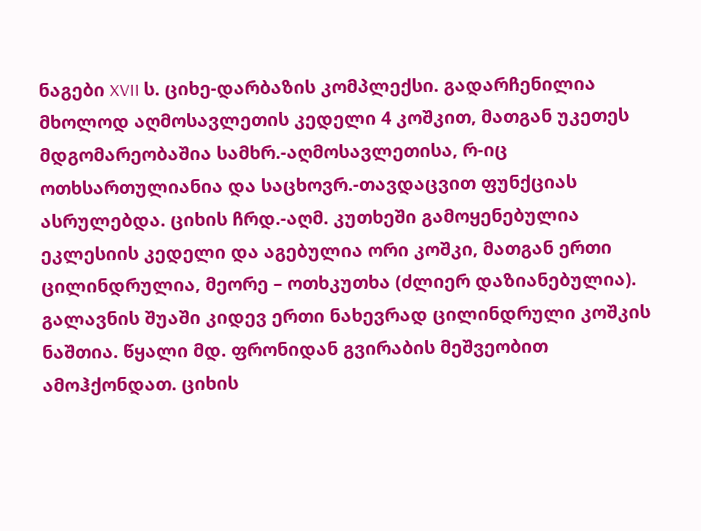ნაგები XVII ს. ციხე-დარბაზის კომპლექსი. გადარჩენილია მხოლოდ აღმოსავლეთის კედელი 4 კოშკით, მათგან უკეთეს მდგომარეობაშია სამხრ.-აღმოსავლეთისა, რ-იც ოთხსართულიანია და საცხოვრ.-თავდაცვით ფუნქციას ასრულებდა. ციხის ჩრდ.-აღმ. კუთხეში გამოყენებულია ეკლესიის კედელი და აგებულია ორი კოშკი, მათგან ერთი ცილინდრულია, მეორე – ოთხკუთხა (ძლიერ დაზიანებულია). გალავნის შუაში კიდევ ერთი ნახევრად ცილინდრული კოშკის ნაშთია. წყალი მდ. ფრონიდან გვირაბის მეშვეობით ამოჰქონდათ. ციხის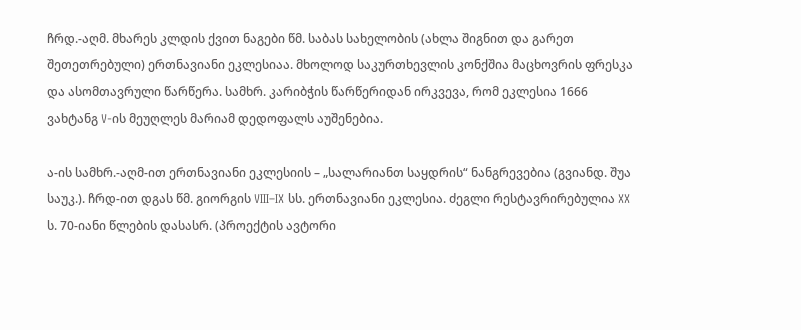ჩრდ.-აღმ. მხარეს კლდის ქვით ნაგები წმ. საბას სახელობის (ახლა შიგნით და გარეთ შეთეთრებული) ერთნავიანი ეკლესიაა. მხოლოდ საკურთხევლის კონქშია მაცხოვრის ფრესკა და ასომთავრული წარწერა. სამხრ. კარიბჭის წარწერიდან ირკვევა, რომ ეკლესია 1666 ვახტანგ V-ის მეუღლეს მარიამ დედოფალს აუშენებია.

ა-ის სამხრ.-აღმ-ით ერთნავიანი ეკლესიის – „სალარიანთ საყდრის“ ნანგრევებია (გვიანდ. შუა საუკ.). ჩრდ-ით დგას წმ. გიორგის VIII–IX სს. ერთნავიანი ეკლესია. ძეგლი რესტავრირებულია XX ს. 70-იანი წლების დასასრ. (პროექტის ავტორი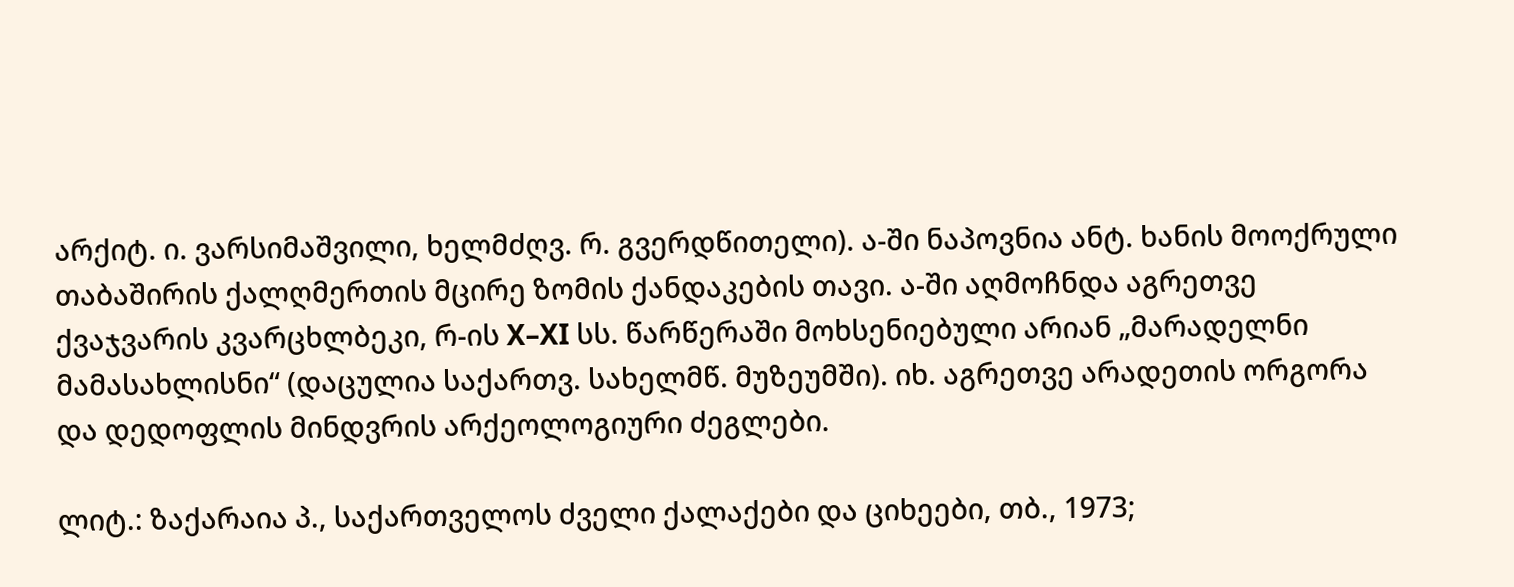არქიტ. ი. ვარსიმაშვილი, ხელმძღვ. რ. გვერდწითელი). ა-ში ნაპოვნია ანტ. ხანის მოოქრული თაბაშირის ქალღმერთის მცირე ზომის ქანდაკების თავი. ა-ში აღმოჩნდა აგრეთვე ქვაჯვარის კვარცხლბეკი, რ-ის X–XI სს. წარწერაში მოხსენიებული არიან „მარადელნი მამასახლისნი“ (დაცულია საქართვ. სახელმწ. მუზეუმში). იხ. აგრეთვე არადეთის ორგორა და დედოფლის მინდვრის არქეოლოგიური ძეგლები.

ლიტ.: ზაქარაია პ., საქართველოს ძველი ქალაქები და ციხეები, თბ., 1973;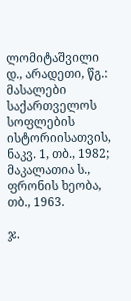ლომიტაშვილი დ., არადეთი, წგ.: მასალები საქართველოს სოფლების ისტორიისათვის, ნაკვ. 1, თბ., 1982; მაკალათია ს., ფრონის ხეობა, თბ., 1963.

ჯ.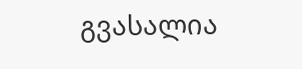გვასალია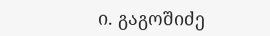ი. გაგოშიძე